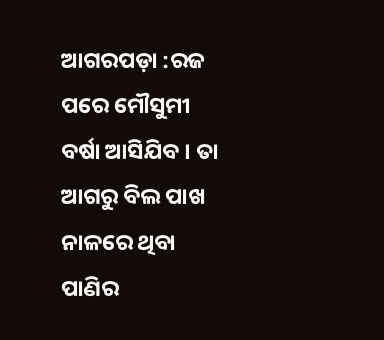ଆଗରପଡ଼ା :ରଜ ପରେ ମୌସୁମୀ ବର୍ଷା ଆସିଯିବ । ତା ଆଗରୁ ବିଲ ପାଖ ନାଳରେ ଥିବା ପାଣିର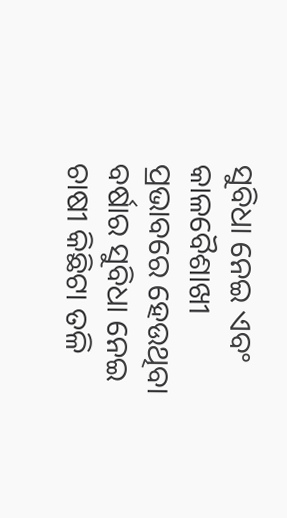ସୁବିଧା ନେଇ ଏବଂ କାଳବୈଶାଖୀ ପ୍ରଭାବରେ ହେଉଥିବା ବର୍ଷାର ସୁବିଧା ନେଇ ଚାଷୀ କିଛିଟା ତଳି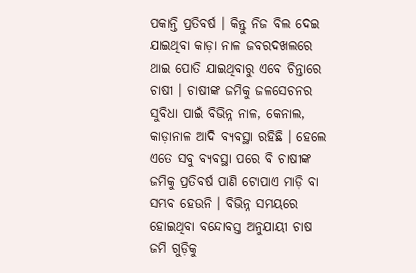ପକାନ୍ତି ପ୍ରତିବର୍ଷ । କିନ୍ତୁ ନିଜ ବିଲ ଦେଇ ଯାଇଥିବା କାଡ଼ା ନାଳ ଜବରଦଖଲରେ ଥାଇ ପୋତି ଯାଇଥିବାରୁ ଏବେ ଚିନ୍ତାରେ ଚାଷୀ । ଚାଷୀଙ୍କ ଜମିକୁ ଜଳସେଚନର ସୁବିଧା ପାଇଁ ବିଭିନ୍ନ ନାଳ, କେନାଲ, କାଡ଼ାନାଳ ଆଦି ବ୍ୟବସ୍ଥା ରହିଛି । ହେଲେ ଏତେ ସବୁ ବ୍ୟବସ୍ଥା ପରେ ବି ଚାଷୀଙ୍କ ଜମିକୁ ପ୍ରତିବର୍ଷ ପାଣି ଟୋପାଏ ମାଡ଼ି ବା ସମ୍ଭବ ହେଉନି । ବିଭିନ୍ନ ସମୟରେ ହୋଇଥିବା ବନ୍ଦୋବସ୍ତ ଅନୁଯାୟୀ ଚାଷ ଜମି ଗୁଡ଼ିକୁ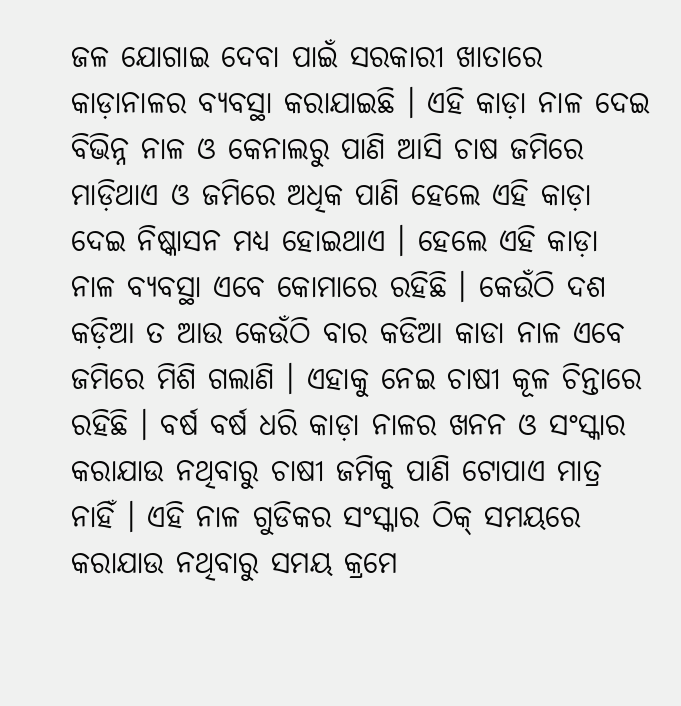ଜଳ ଯୋଗାଇ ଦେବା ପାଇଁ ସରକାରୀ ଖାତାରେ କାଡ଼ାନାଳର ବ୍ୟବସ୍ଥା କରାଯାଇଛି । ଏହି କାଡ଼ା ନାଳ ଦେଇ ବିଭିନ୍ନ ନାଳ ଓ କେନାଲରୁ ପାଣି ଆସି ଚାଷ ଜମିରେ ମାଡ଼ିଥାଏ ଓ ଜମିରେ ଅଧିକ ପାଣି ହେଲେ ଏହି କାଡ଼ା ଦେଇ ନିଷ୍କାସନ ମଧ୍ୟ ହୋଇଥାଏ । ହେଲେ ଏହି କାଡ଼ା ନାଳ ବ୍ୟବସ୍ଥା ଏବେ କୋମାରେ ରହିଛି । କେଉଁଠି ଦଶ କଡ଼ିଆ ତ ଆଉ କେଉଁଠି ବାର କଡିଆ କାଡା ନାଳ ଏବେ ଜମିରେ ମିଶି ଗଲାଣି । ଏହାକୁ ନେଇ ଚାଷୀ କୂଳ ଚିନ୍ତାରେ ରହିଛି । ବର୍ଷ ବର୍ଷ ଧରି କାଡ଼ା ନାଳର ଖନନ ଓ ସଂସ୍କାର କରାଯାଉ ନଥିବାରୁ ଚାଷୀ ଜମିକୁ ପାଣି ଟୋପାଏ ମାତ୍ର ନାହିଁ । ଏହି ନାଳ ଗୁଡିକର ସଂସ୍କାର ଠିକ୍ ସମୟରେ କରାଯାଉ ନଥିବାରୁ ସମୟ କ୍ରମେ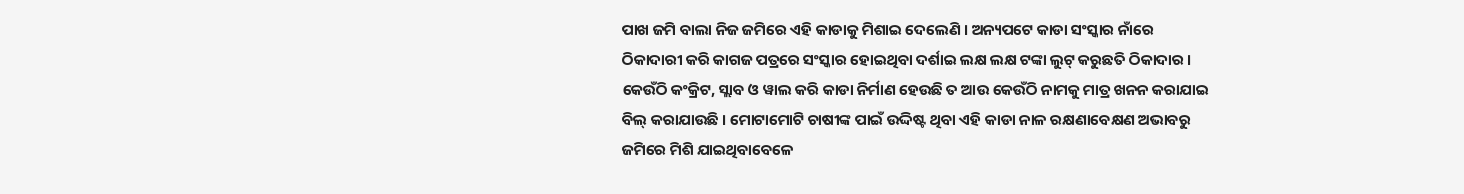ପାଖ ଜମି ବାଲା ନିଜ ଜମିରେ ଏହି କାଡାକୁ ମିଶାଇ ଦେଲେଣି । ଅନ୍ୟପଟେ କାଡା ସଂସ୍କାର ନାଁରେ ଠିକାଦାରୀ କରି କାଗଜ ପତ୍ରରେ ସଂସ୍କାର ହୋଇଥିବା ଦର୍ଶାଇ ଲକ୍ଷ ଲକ୍ଷ ଟଙ୍କା ଲୁଟ୍ କରୁଛତି ଠିକାଦାର । କେଉଁଠି କଂକ୍ରିଟ, ସ୍ଲାବ ଓ ୱାଲ କରି କାଡା ନିର୍ମାଣ ହେଉଛି ତ ଆଉ କେଉଁଠି ନାମକୁ ମାତ୍ର ଖନନ କରାଯାଇ ବିଲ୍ କରାଯାଉଛି । ମୋଟାମୋଟି ଚାଷୀଙ୍କ ପାଇଁ ଉଦ୍ଦିଷ୍ଟ ଥିବା ଏହି କାଡା ନାଳ ରକ୍ଷଣାବେକ୍ଷଣ ଅଭାବରୁ ଜମିରେ ମିଶି ଯାଇଥିବାବେଳେ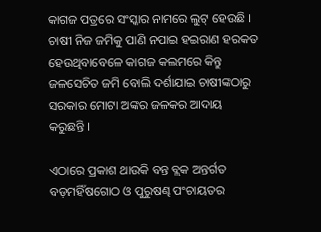କାଗଜ ପତ୍ରରେ ସଂସ୍କାର ନାମରେ ଲୁଟ୍ ହେଉଛି । ଚାଷୀ ନିଜ ଜମିକୁ ପାଣି ନପାଇ ହଇରାଣ ହରକତ ହେଉଥିବାବେଳେ କାଗଜ କଲମରେ କିନ୍ତୁ ଜଳସେଚିତ ଜମି ବୋଲି ଦର୍ଶାଯାଇ ଚାଷୀଙ୍କଠାରୁ ସରକାର ମୋଟା ଅଙ୍କର ଜଳକର ଆଦାୟ କରୁଛନ୍ତି ।

ଏଠାରେ ପ୍ରକାଶ ଥାଉକି ବନ୍ତ ବ୍ଲକ ଅନ୍ତର୍ଗତ ବଡ଼ମହିଁଷଗୋଠ ଓ ପୁରୁଷଣ୍ଢ ପଂଚାୟତର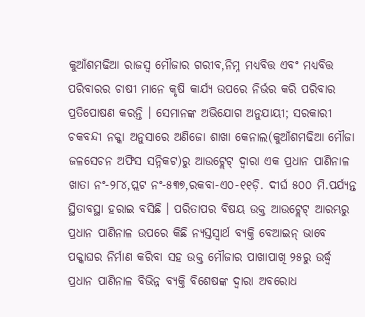କୁଆଁଶମଢିଆ ରାଜସ୍ୱ ମୌଜାର ଗରୀବ,ନିମ୍ନ ମଧ୍ୟବିତ୍ତ ଏବଂ ମଧ୍ୟବିତ୍ତ ପରିବାରର ଚାଷୀ ମାନେ କୃଷି କାର୍ଯ୍ୟ ଉପରେ ନିର୍ଭର କରି ପରିବାର ପ୍ରତିପୋଷଣ କରନ୍ତି । ସେମାନଙ୍କ ଅଭିଯୋଗ ଅନୁଯାୟୀ; ସରକାରୀ ଚକବନ୍ଦୀ ନକ୍କା ଅନୁସାରେ ଅଣିଜୋ ଶାଖା କେନାଲ(କୁଆଁଶମଢିଆ ମୌଜା ଜଳସେଚନ ଅଫିସ ସନ୍ନିକଟ)ରୁ ଆଉଟ୍ଲେଟ୍ ଦ୍ୱାରା ଏକ ପ୍ରଧାନ ପାଣିନାଳ ଖାତା ନଂ-୨୮୪,ପ୍ଲଟ ନଂ-୫୩୭,ରକବା-ଏ୦-୧୧ଡ଼ି. ଦୀର୍ଘ ୫୦୦ ମି.ପର୍ଯ୍ୟନ୍ତ ସ୍ଥିତାବସ୍ଥା ହରାଇ ବସିଛି । ପରିତାପର ବିଷୟ ଉକ୍ତ ଆଉଟ୍ଲେଟ୍ ଆରମ୍ଭରୁ ପ୍ରଧାନ ପାଣିନାଳ ଉପରେ କିଛି ନ୍ୟସ୍ତସ୍ୱାର୍ଥ ବ୍ୟକ୍ତି ବେଆଇନ୍ ଭାବେ ପକ୍କାଘର ନିର୍ମାଣ କରିବା ସହ ଉକ୍ତ ମୌଜାର ପାଖାପାଖି ୨୫ରୁ ଉର୍ଦ୍ଧ୍ୱ ପ୍ରଧାନ ପାଣିନାଳ ବିଭିନ୍ନ ବ୍ୟକ୍ତି ବିଶେଷଙ୍କ ଦ୍ୱାରା ଅବରୋଧ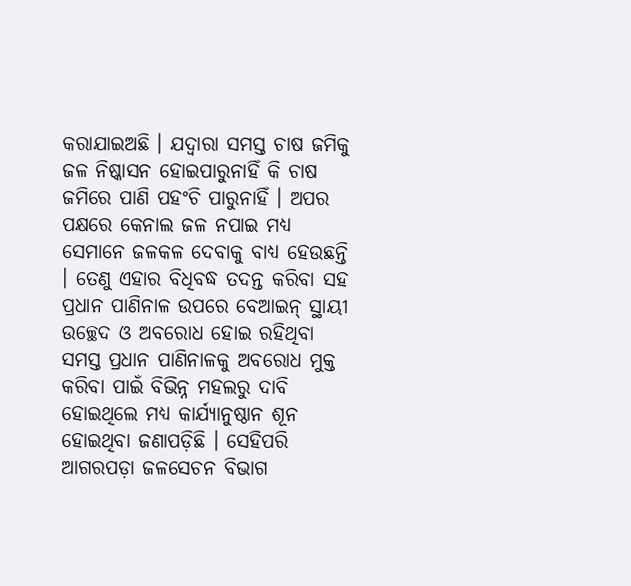କରାଯାଇଅଛି । ଯଦ୍ୱାରା ସମସ୍ତ ଚାଷ ଜମିକୁ ଜଳ ନିଷ୍କାସନ ହୋଇପାରୁନାହିଁ କି ଚାଷ ଜମିରେ ପାଣି ପହଂଚି ପାରୁନାହିଁ । ଅପର ପକ୍ଷରେ କେନାଲ ଜଳ ନପାଇ ମଧ୍ୟ ସେମାନେ ଜଳକଳ ଦେବାକୁ ବାଧ୍ୟ ହେଉଛନ୍ତି । ତେଣୁ ଏହାର ବିଧିବଦ୍ଧ ତଦନ୍ତ କରିବା ସହ ପ୍ରଧାନ ପାଣିନାଳ ଉପରେ ବେଆଇନ୍ ସ୍ଥାୟୀ ଉଚ୍ଛେଦ ଓ ଅବରୋଧ ହୋଇ ରହିଥିବା ସମସ୍ତ ପ୍ରଧାନ ପାଣିନାଳକୁ ଅବରୋଧ ମୁକ୍ତ କରିବା ପାଇଁ ବିଭିନ୍ନ ମହଲରୁ ଦାବି ହୋଇଥିଲେ ମଧ୍ୟ କାର୍ଯ୍ୟାନୁଷ୍ଠାନ ଶୂନ ହୋଇଥିବା ଜଣାପଡ଼ିଛି । ସେହିପରି ଆଗରପଡ଼ା ଜଳସେଚନ ବିଭାଗ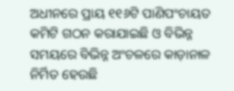ଅଧୀନରେ ପ୍ରାୟ ୧୧୬ଟି ପାଣିପଂଚାୟତ କମିଟି ଗଠନ କରାଯାଇଛି ଓ ବିଭିନ୍ନ ସମୟରେ ବିଭିନ୍ନ ଅଂଚଳରେ କାଡ଼ାନାଳ ନିର୍ମିତ ହେଉଛି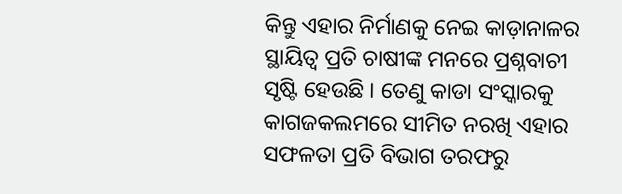କିନ୍ତୁ ଏହାର ନିର୍ମାଣକୁ ନେଇ କାଡ଼ାନାଳର ସ୍ଥାୟିତ୍ୱ ପ୍ରତି ଚାଷୀଙ୍କ ମନରେ ପ୍ରଶ୍ନବାଚୀ ସୃଷ୍ଟି ହେଉଛି । ତେଣୁ କାଡା ସଂସ୍କାରକୁ କାଗଜକଲମରେ ସୀମିତ ନରଖି ଏହାର ସଫଳତା ପ୍ରତି ବିଭାଗ ତରଫରୁ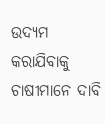ଉଦ୍ୟମ କରାଯିବାକୁ ଚାଷୀମାନେ ଦାବି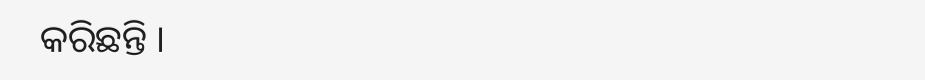କରିଛନ୍ତି ।